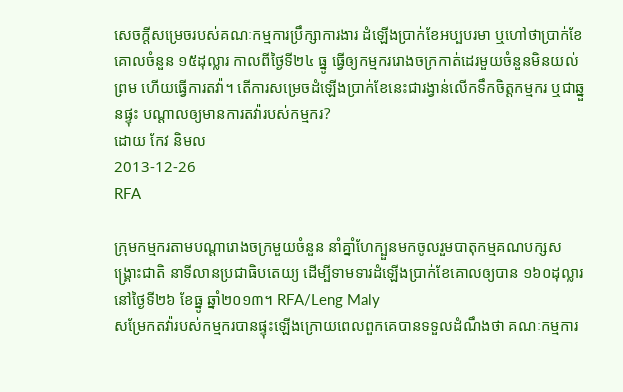សេចក្តីសម្រេចរបស់គណៈកម្មការប្រឹក្សាការងារ ដំឡើងប្រាក់ខែអប្បបរមា ឬហៅថាប្រាក់ខែគោលចំនួន ១៥ដុល្លារ កាលពីថ្ងៃទី២៤ ធ្នូ ធ្វើឲ្យកម្មកររោងចក្រកាត់ដេរមួយចំនួនមិនយល់ព្រម ហើយធ្វើការតវ៉ា។ តើការសម្រេចដំឡើងប្រាក់ខែនេះជារង្វាន់លើកទឹកចិត្តកម្មករ ឬជាឆ្នួនផ្ទុះ បណ្ដាលឲ្យមានការតវ៉ារបស់កម្មករ?
ដោយ កែវ និមល
2013-12-26
RFA

ក្រុមកម្មករតាមបណ្ដារោងចក្រមួយចំនួន នាំគ្នាំហែក្បួនមកចូលរួមបាតុកម្មគណបក្សសង្គ្រោះជាតិ នាទីលានប្រជាធិបតេយ្យ ដើម្បីទាមទារដំឡើងប្រាក់ខែគោលឲ្យបាន ១៦០ដុល្លារ នៅថ្ងៃទី២៦ ខែធ្នូ ឆ្នាំ២០១៣។ RFA/Leng Maly
សម្រែកតវ៉ារបស់កម្មករបានផ្ទុះឡើងក្រោយពេលពួកគេបានទទួលដំណឹងថា គណៈកម្មការ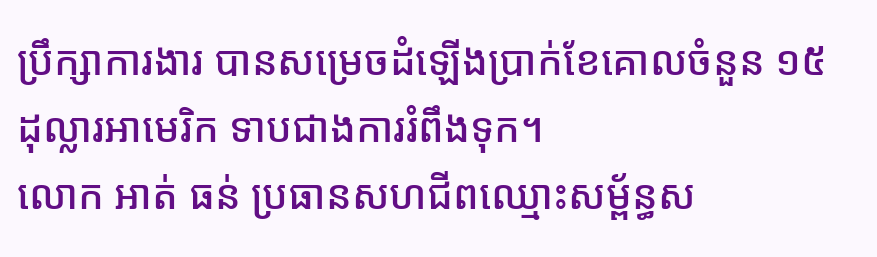ប្រឹក្សាការងារ បានសម្រេចដំឡើងប្រាក់ខែគោលចំនួន ១៥ដុល្លារអាមេរិក ទាបជាងការរំពឹងទុក។
លោក អាត់ ធន់ ប្រធានសហជីពឈ្មោះសម្ព័ន្ធស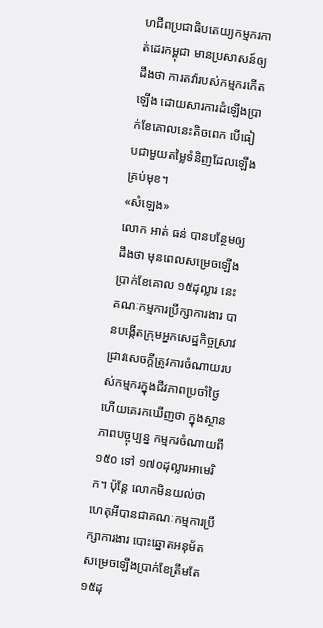ហជីពប្រជាធិបតេយ្យកម្មករកាត់ដេរកម្ពុជា មានប្រសាសន៍ឲ្យដឹងថា ការតវ៉ារបស់កម្មករកើតឡើង ដោយសារការដំឡើងប្រាក់ខែគោលនេះតិចពេក បើធៀបជាមួយតម្លៃទំនិញដែលឡើងគ្រប់មុខ។
«សំឡេង»
លោក អាត់ ធន់ បានបន្ថែមឲ្យដឹងថា មុនពេលសម្រេចឡើងប្រាក់ខែគោល ១៥ដុល្លារ នេះ គណៈកម្មការប្រឹក្សាការងារ បានបង្កើតក្រុមអ្នកសេដ្ឋកិច្ចស្រាវជ្រាវសេចក្តីត្រូវការចំណាយរបស់កម្មករក្នុងជីវភាពប្រចាំថ្ងៃ ហើយគេរកឃើញថា ក្នុងស្ថានភាពបច្ចុប្បន្ន កម្មករចំណាយពី ១៥០ ទៅ ១៧០ដុល្លារអាមេរិក។ ប៉ុន្តែ លោកមិនយល់ថា ហេតុអីបានជាគណៈកម្មការប្រឹក្សាការងារ បោះឆ្នោតអនុម័តសម្រេចឡើងប្រាក់ខែត្រឹមតែ ១៥ដុ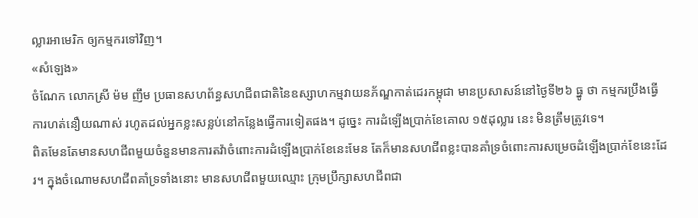ល្លារអាមេរិក ឲ្យកម្មករទៅវិញ។
«សំឡេង»
ចំណែក លោកស្រី ម៉ម ញឹម ប្រធានសហព័ន្ធសហជីពជាតិនៃឧស្សាហកម្មវាយនភ័ណ្ឌកាត់ដេរកម្ពុជា មានប្រសាសន៍នៅថ្ងៃទី២៦ ធ្នូ ថា កម្មករប្រឹងធ្វើការហត់នឿយណាស់ រហូតដល់អ្នកខ្លះសន្លប់នៅកន្លែងធ្វើការទៀតផង។ ដូច្នេះ ការដំឡើងប្រាក់ខែគោល ១៥ដុល្លារ នេះ មិនត្រឹមត្រូវទេ។
ពិតមែនតែមានសហជីពមួយចំនួនមានការតវ៉ាចំពោះការដំឡើងប្រាក់ខែនេះមែន តែក៏មានសហជីពខ្លះបានគាំទ្រចំពោះការសម្រេចដំឡើងប្រាក់ខែនេះដែរ។ ក្នុងចំណោមសហជីពគាំទ្រទាំងនោះ មានសហជីពមួយឈ្មោះ ក្រុមប្រឹក្សាសហជីពជា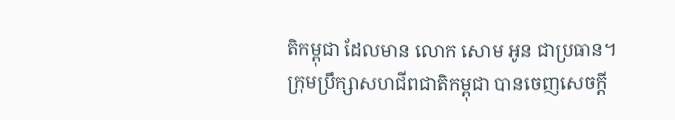តិកម្ពុជា ដែលមាន លោក សោម អូន ជាប្រធាន។
ក្រុមប្រឹក្សាសហជីពជាតិកម្ពុជា បានចេញសេចក្តី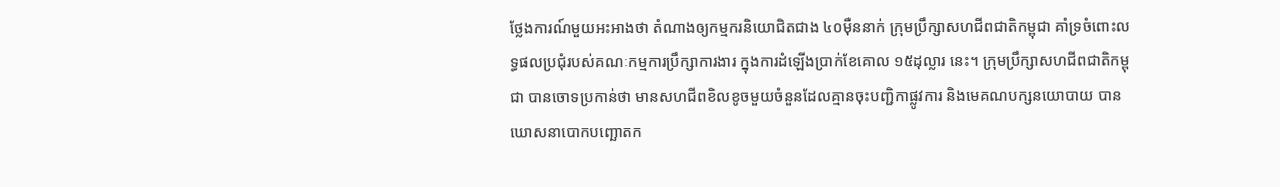ថ្លែងការណ៍មួយអះអាងថា តំណាងឲ្យកម្មករនិយោជិតជាង ៤០ម៉ឺននាក់ ក្រុមប្រឹក្សាសហជីពជាតិកម្ពុជា គាំទ្រចំពោះលទ្ធផលប្រជុំរបស់គណៈកម្មការប្រឹក្សាការងារ ក្នុងការដំឡើងប្រាក់ខែគោល ១៥ដុល្លារ នេះ។ ក្រុមប្រឹក្សាសហជីពជាតិកម្ពុជា បានចោទប្រកាន់ថា មានសហជីពខិលខូចមួយចំនួនដែលគ្មានចុះបញ្ជិកាផ្លូវការ និងមេគណបក្សនយោបាយ បានឃោសនាបោកបញ្ឆោតក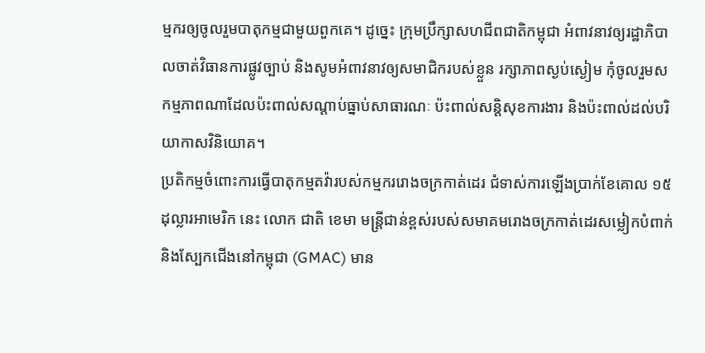ម្មករឲ្យចូលរួមបាតុកម្មជាមួយពួកគេ។ ដូច្នេះ ក្រុមប្រឹក្សាសហជីពជាតិកម្ពុជា អំពាវនាវឲ្យរដ្ឋាភិបាលចាត់វិធានការផ្លូវច្បាប់ និងសូមអំពាវនាវឲ្យសមាជិករបស់ខ្លួន រក្សាភាពស្ងប់ស្ងៀម កុំចូលរួមសកម្មភាពណាដែលប៉ះពាល់សណ្ដាប់ធ្នាប់សាធារណៈ ប៉ះពាល់សន្តិសុខការងារ និងប៉ះពាល់ដល់បរិយាកាសវិនិយោគ។
ប្រតិកម្មចំពោះការធ្វើបាតុកម្មតវ៉ារបស់កម្មកររោងចក្រកាត់ដេរ ជំទាស់ការឡើងប្រាក់ខែគោល ១៥ដុល្លារអាមេរិក នេះ លោក ជាតិ ខេមា មន្ត្រីជាន់ខ្ពស់របស់សមាគមរោងចក្រកាត់ដេរសម្លៀកបំពាក់ និងស្បែកជើងនៅកម្ពុជា (GMAC) មាន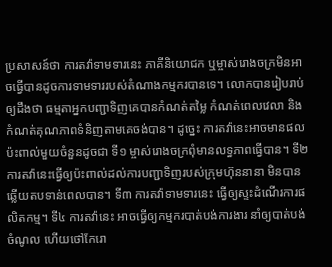ប្រសាសន៍ថា ការតវ៉ាទាមទារនេះ ភាគីនិយោជក ឬម្ចាស់រោងចក្រមិនអាចធ្វើបានដូចការទាមទាររបស់តំណាងកម្មករបានទេ។ លោកបានរៀបរាប់ឲ្យដឹងថា ធម្មតាអ្នកបញ្ជាទិញគេបានកំណត់តម្លៃ កំណត់ពេលវេលា និងកំណត់គុណភាពទំនិញតាមគេចង់បាន។ ដូច្នេះ ការតវ៉ានេះអាចមានផលប៉ះពាល់មួយចំនួនដូចជា ទី១ ម្ចាស់រោងចក្រពុំមានលទ្ធភាពធ្វើបាន។ ទី២ ការតវ៉ានេះធ្វើឲ្យប៉ះពាល់ដល់ការបញ្ជាទិញរបស់ក្រុមហ៊ុននានា មិនបានឆ្លើយតបទាន់ពេលបាន។ ទី៣ ការតវ៉ាទាមទារនេះ ធ្វើឲ្យស្ទះដំណើរការផលិតកម្ម។ ទី៤ ការតវ៉ានេះ អាចធ្វើឲ្យកម្មករបាត់បង់ការងារ នាំឲ្យបាត់បង់ចំណូល ហើយថៅកែរោ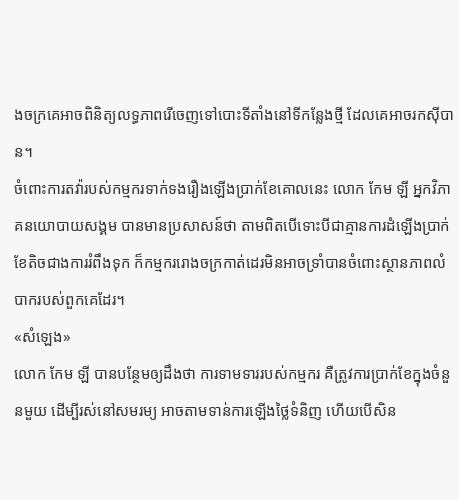ងចក្រគេអាចពិនិត្យលទ្ធភាពរើចេញទៅបោះទីតាំងនៅទីកន្លែងថ្មី ដែលគេអាចរកស៊ីបាន។
ចំពោះការតវ៉ារបស់កម្មករទាក់ទងរឿងឡើងប្រាក់ខែគោលនេះ លោក កែម ឡី អ្នកវិភាគនយោបាយសង្គម បានមានប្រសាសន៍ថា តាមពិតបើទោះបីជាគ្មានការដំឡើងប្រាក់ខែតិចជាងការរំពឹងទុក ក៏កម្មកររោងចក្រកាត់ដេរមិនអាចទ្រាំបានចំពោះស្ថានភាពលំបាករបស់ពួកគេដែរ។
«សំឡេង»
លោក កែម ឡី បានបន្ថែមឲ្យដឹងថា ការទាមទាររបស់កម្មករ គឺត្រូវការប្រាក់ខែក្នុងចំនួនមួយ ដើម្បីរស់នៅសមរម្យ អាចតាមទាន់ការឡើងថ្លៃទំនិញ ហើយបើសិន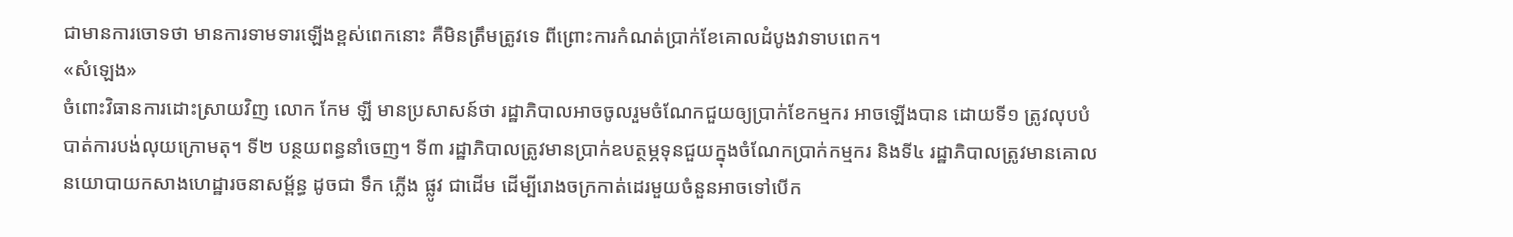ជាមានការចោទថា មានការទាមទារឡើងខ្ពស់ពេកនោះ គឺមិនត្រឹមត្រូវទេ ពីព្រោះការកំណត់ប្រាក់ខែគោលដំបូងវាទាបពេក។
«សំឡេង»
ចំពោះវិធានការដោះស្រាយវិញ លោក កែម ឡី មានប្រសាសន៍ថា រដ្ឋាភិបាលអាចចូលរួមចំណែកជួយឲ្យប្រាក់ខែកម្មករ អាចឡើងបាន ដោយទី១ ត្រូវលុបបំបាត់ការបង់លុយក្រោមតុ។ ទី២ បន្ថយពន្ធនាំចេញ។ ទី៣ រដ្ឋាភិបាលត្រូវមានប្រាក់ឧបត្ថម្ភទុនជួយក្នុងចំណែកប្រាក់កម្មករ និងទី៤ រដ្ឋាភិបាលត្រូវមានគោលនយោបាយកសាងហេដ្ឋារចនាសម្ព័ន្ធ ដូចជា ទឹក ភ្លើង ផ្លូវ ជាដើម ដើម្បីរោងចក្រកាត់ដេរមួយចំនួនអាចទៅបើក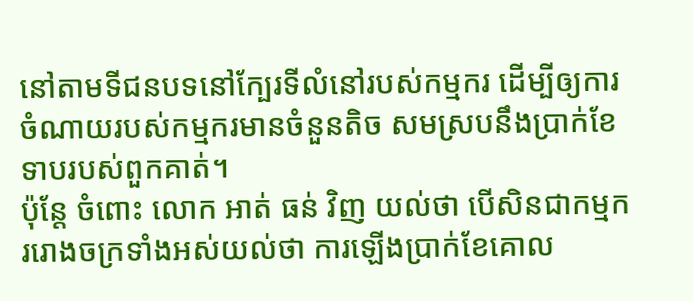នៅតាមទីជនបទនៅក្បែរទីលំនៅរបស់កម្មករ ដើម្បីឲ្យការចំណាយរបស់កម្មករមានចំនួនតិច សមស្របនឹងប្រាក់ខែទាបរបស់ពួកគាត់។
ប៉ុន្តែ ចំពោះ លោក អាត់ ធន់ វិញ យល់ថា បើសិនជាកម្មកររោងចក្រទាំងអស់យល់ថា ការឡើងប្រាក់ខែគោល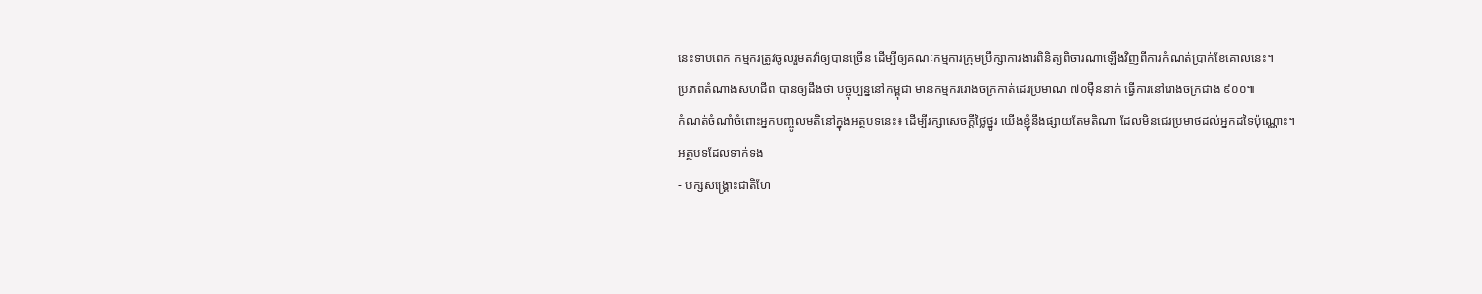នេះទាបពេក កម្មករត្រូវចូលរួមតវ៉ាឲ្យបានច្រើន ដើម្បីឲ្យគណៈកម្មការក្រុមប្រឹក្សាការងារពិនិត្យពិចារណាឡើងវិញពីការកំណត់ប្រាក់ខែគោលនេះ។
ប្រភពតំណាងសហជីព បានឲ្យដឹងថា បច្ចុប្បន្ននៅកម្ពុជា មានកម្មកររោងចក្រកាត់ដេរប្រមាណ ៧០ម៉ឺននាក់ ធ្វើការនៅរោងចក្រជាង ៩០០៕
កំណត់ចំណាំចំពោះអ្នកបញ្ចូលមតិនៅក្នុងអត្ថបទនេះ៖ ដើម្បីរក្សាសេចក្ដីថ្លៃថ្នូរ យើងខ្ញុំនឹងផ្សាយតែមតិណា ដែលមិនជេរប្រមាថដល់អ្នកដទៃប៉ុណ្ណោះ។
អត្ថបទដែលទាក់ទង
- បក្សសង្គ្រោះជាតិហែ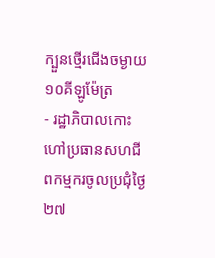ក្បួនថ្មើរជើងចម្ងាយ១០គីឡូម៉ែត្រ
- រដ្ឋាភិបាលកោះហៅប្រធានសហជីពកម្មករចូលប្រជុំថ្ងៃ២៧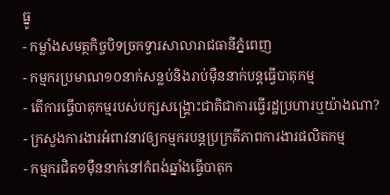ធ្នូ
- កម្លាំងសមត្ថកិច្ចបិទច្រកទ្វារសាលារាជធានីភ្នំពេញ
- កម្មករប្រមាណ១០នាក់សន្លប់និងរាប់ម៉ឺននាក់បន្តធ្វើបាតុកម្ម
- តើការធ្វើបាតុកម្មរបស់បក្សសង្គ្រោះជាតិជាការធ្វើរដ្ឋប្រហារឬយ៉ាងណា?
- ក្រសួងការងារអំពាវនាវឲ្យកម្មករបន្តប្រក្រតីភាពការងារផលិតកម្ម
- កម្មករជិត១ម៉ឺននាក់នៅកំពង់ឆ្នាំងធ្វើបាតុក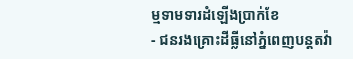ម្មទាមទារដំឡើងប្រាក់ខែ
- ជនរងគ្រោះដីធ្លីនៅភ្នំពេញបន្តតវ៉ា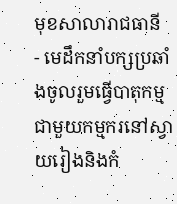មុខសាលារាជធានី
- មេដឹកនាំបក្សប្រឆាំងចូលរួមធ្វើបាតុកម្មជាមួយកម្មករនៅស្វាយរៀងនិងកំ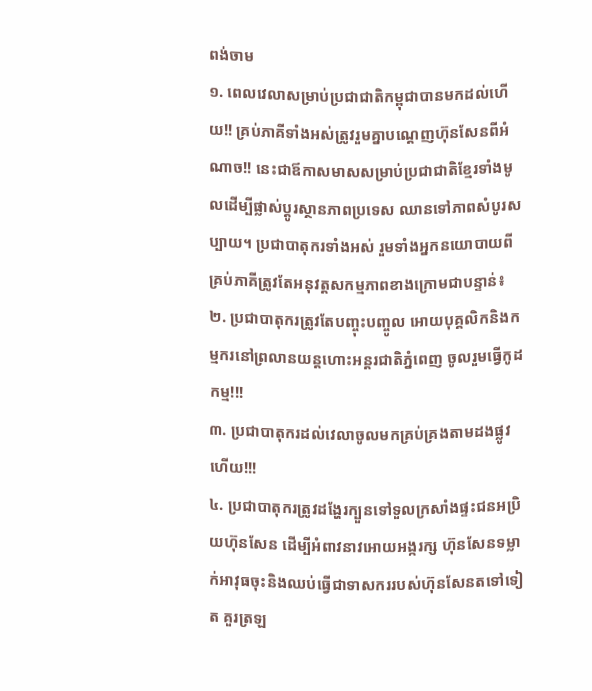ពង់ចាម
១. ពេលវេលាសម្រាប់ប្រជាជាតិកម្ពុជាបានមកដល់ហើយ!! គ្រប់ភាគីទាំងអស់ត្រូវរួមគ្នាបណ្តេញហ៊ុនសែនពីអំណាច!! នេះជាឪកាសមាសសម្រាប់ប្រជាជាតិខ្មែរទាំងមូលដើម្បីផ្លាស់ប្តូរស្ថានភាពប្រទេស ឈានទៅភាពសំបូរសប្បាយ។ ប្រជាបាតុករទាំងអស់ រួមទាំងអ្នកនយោបាយពីគ្រប់ភាគីត្រូវតែអនុវត្តសកម្មភាពខាងក្រោមជាបន្ទាន់៖
២. ប្រជាបាតុករត្រូវតែបញ្ចុះបញ្ចូល អោយបុគ្គលិកនិងកម្មករនៅព្រលានយន្តហោះអន្តរជាតិភ្នំពេញ ចូលរួមធ្វើកូដកម្ម!!!
៣. ប្រជាបាតុករដល់វេលាចូលមកគ្រប់គ្រងតាមដងផ្លូវហើយ!!!
៤. ប្រជាបាតុករត្រូវដង្ហែរក្បួនទៅទួលក្រសាំងផ្ទះជនអប្រិយហ៊ុនសែន ដើម្បីអំពាវនាវអោយអង្ករក្ស ហ៊ុនសែនទម្លាក់អាវុធចុះនិងឈប់ធ្វើជាទាសកររបស់ហ៊ុនសែនតទៅទៀត គួរត្រឡ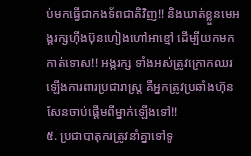ប់មកធ្វើជាកងទ័ពជាតិវិញ!! និងឃាត់ខ្លួនមេអង្គរក្សហ៊ីងប៊ុនហៀងហៅអាខ្មៅ ដើម្បីយកមកកាត់ទោស!! អង្ករក្ស ទាំងអស់ត្រូវក្រោកឈរឡើងការពារប្រជារាស្រ្ត គឺអ្នកត្រូវប្រឆាំងហ៊ុនសែនចាប់ផ្តើមពីម្នាក់ឡើងទៅ!!
៥. ប្រជាបាតុករត្រូវនាំគ្នាទៅទូ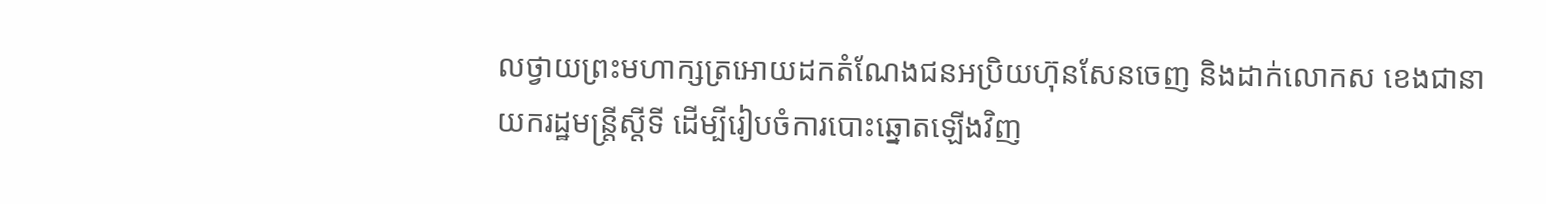លថ្វាយព្រះមហាក្សត្រអោយដកតំណែងជនអប្រិយហ៊ុនសែនចេញ និងដាក់លោកស ខេងជានាយករដ្ឋមន្រ្តីស្តីទី ដើម្បីរៀបចំការបោះឆ្នោតឡើងវិញ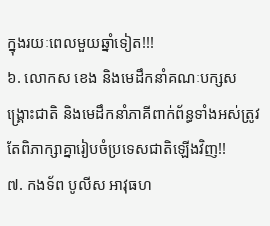ក្នុងរយៈពេលមួយឆ្នាំទៀត!!!
៦. លោកស ខេង និងមេដឹកនាំគណៈបក្សសង្រ្គោះជាតិ និងមេដឹកនាំភាគីពាក់ព័ន្ធទាំងអស់ត្រូវតែពិភាក្សាគ្នារៀបចំប្រទេសជាតិឡើងវិញ!!
៧. កងទ័ព បូលីស អាវុធហ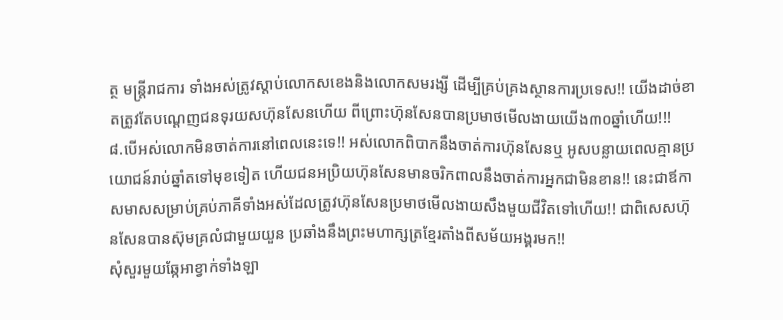ត្ថ មន្រ្តីរាជការ ទាំងអស់ត្រូវស្តាប់លោកសខេងនិងលោកសមរង្សី ដើម្បីគ្រប់គ្រងស្ថានការប្រទេស!! យើងដាច់ខាតត្រូវតែបណ្តេញជនទុរយសហ៊ុនសែនហើយ ពីព្រោះហ៊ុនសែនបានប្រមាថមើលងាយយើង៣០ឆ្នាំហើយ!!!
៨.បើអស់លោកមិនចាត់ការនៅពេលនេះទេ!! អស់លោកពិបាកនឹងចាត់ការហ៊ុនសែនឬ អូសបន្លាយពេលគ្មានប្រយោជន៍រាប់ឆ្នាំតទៅមុខទៀត ហើយជនអប្រិយហ៊ុនសែនមានចរិកពាលនឹងចាត់ការអ្នកជាមិនខាន!! នេះជាឪកាសមាសសម្រាប់គ្រប់ភាគីទាំងអស់ដែលត្រូវហ៊ុនសែនប្រមាថមើលងាយសឹងមួយជីវិតទៅហើយ!! ជាពិសេសហ៊ុនសែនបានស៊ុមគ្រលំជាមួយយួន ប្រឆាំងនឹងព្រះមហាក្សត្រខ្មែរតាំងពីសម័យអង្គរមក!!
សុំសួរមួយឆ្កែអាខ្វាក់ទាំងឡា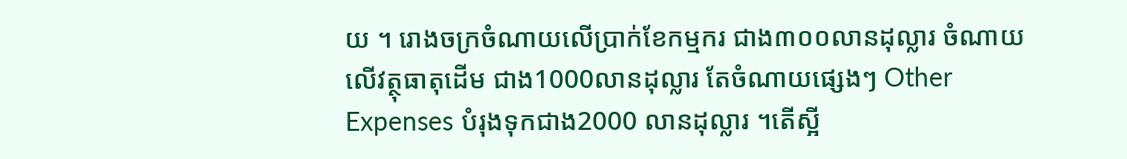យ ។ រោងចក្រចំណាយលើប្រាក់ខែកម្មករ ជាង៣០០លានដុល្លារ ចំណាយលើវត្ថុធាតុដើម ជាង1000លានដុល្លារ តែចំណាយផ្សេងៗ Other Expenses បំរុងទុកជាង2000 លានដុល្លារ ។តើស្អី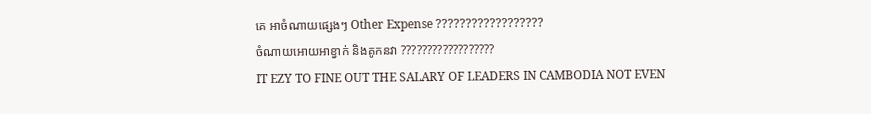គេ អាចំណាយផ្សេងៗ Other Expense ??????????????????
ចំណាយអោយអាខ្វាក់ និងគូកនវា ??????????????????
IT EZY TO FINE OUT THE SALARY OF LEADERS IN CAMBODIA NOT EVEN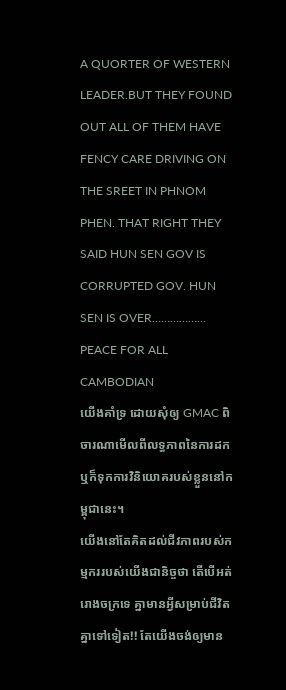A QUORTER OF WESTERN LEADER.BUT THEY FOUND OUT ALL OF THEM HAVE FENCY CARE DRIVING ON THE SREET IN PHNOM PHEN. THAT RIGHT THEY SAID HUN SEN GOV IS CORRUPTED GOV. HUN SEN IS OVER……………… PEACE FOR ALL CAMBODIAN
យើងគាំទ្រ ដោយសុំឲ្យ GMAC ពិចារណាមើលពីលទ្ធភាពនៃការដក ឬក៏ទុកការវិនិយោគរបស់ខ្លួននៅកម្ពុជានេះ។
យើងនៅតែគិតដល់ជីវភាពរបស់កម្មកររបស់យើងជានិច្ចថា តើបើអត់រោងចក្រទេ គ្នាមានអ្វីសម្រាប់ជីវិតគ្នាទៅទៀត!! តែយើងចង់ឲ្យមាន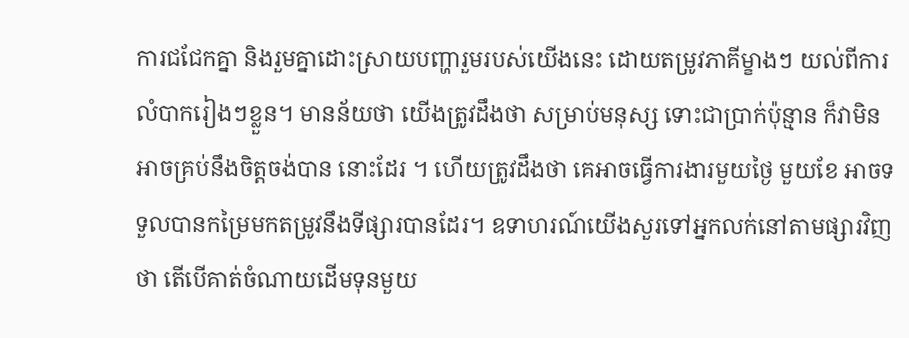ការជជែកគ្នា និងរួមគ្នាដោះស្រាយបញ្ហារួមរបស់យើងនេះ ដោយតម្រូវភាគីម្ខាងៗ យល់ពីការលំបាករៀងៗខ្លួន។ មានន័យថា យើងត្រូវដឹងថា សម្រាប់មនុស្ស ទោះជាប្រាក់ប៉ុន្មាន ក៏វាមិនអាចគ្រប់នឹងចិត្តចង់បាន នោះដែរ ។ ហើយត្រូវដឹងថា គេអាចធ្វើការងារមួយថ្ងៃ មួយខែ អាចទទួលបានកម្រៃមកតម្រូវនឹងទីផ្សារបានដែរ។ ឧទាហរណ៍យើងសួរទៅអ្នកលក់នៅតាមផ្សារវិញថា តើបើគាត់ចំណាយដើមទុនមួយ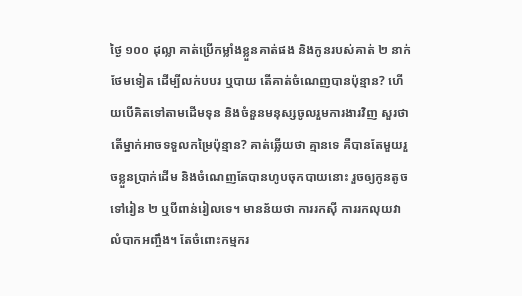ថ្ងៃ ១០០ ដុល្លា គាត់ប្រើកម្លាំងខ្លួនគាត់ផង និងកូនរបស់គាត់ ២ នាក់ថែមទៀត ដើម្បីលក់បបរ ឬបាយ តើគាត់ចំណេញបានប៉ុន្មាន? ហើយបើគិតទៅតាមដើមទុន និងចំនួនមនុស្សចូលរួមការងារវិញ សួរថា តើម្នាក់អាចទទួលកម្រៃប៉ុន្មាន? គាត់ឆ្លើយថា គ្មានទេ គឺបានតែមួយរួចខ្លួនប្រាក់ដើម និងចំណេញតែបានហូបចុកបាយនោះ រួចឲ្យកូនតូចទៅរៀន ២ ឬបីពាន់រៀលទេ។ មានន័យថា ការរកស៊ី ការរកលុយវាលំបាកអញ្ចឹង។ តែចំពោះកម្មករ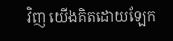វិញ យើងគិតដោយឡែក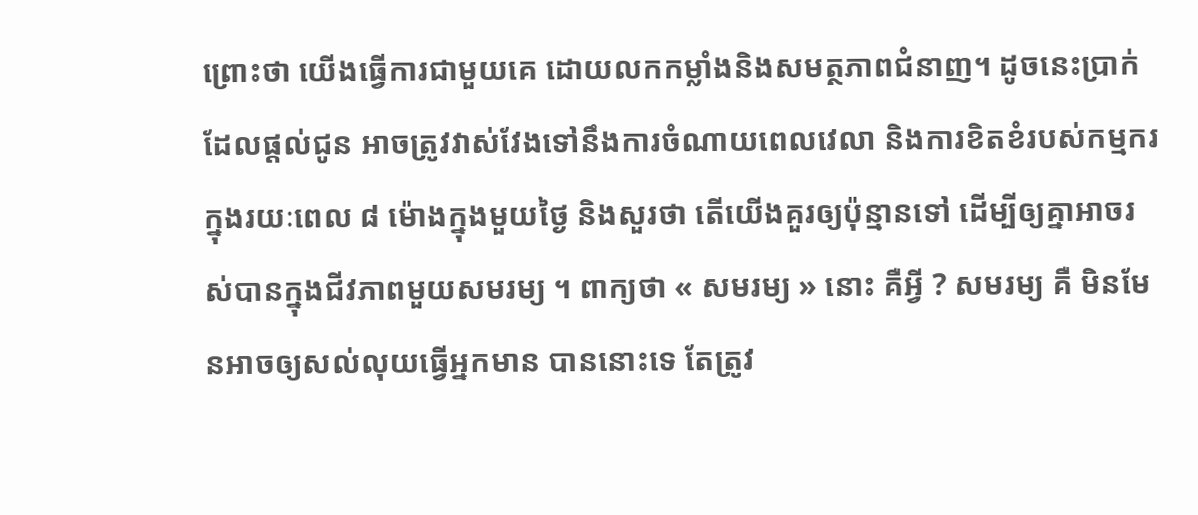ព្រោះថា យើងធ្វើការជាមួយគេ ដោយលកកម្លាំងនិងសមត្ថភាពជំនាញ។ ដូចនេះប្រាក់ដែលផ្តល់ជូន អាចត្រូវវាស់វែងទៅនឹងការចំណាយពេលវេលា និងការខិតខំរបស់កម្មករក្នុងរយៈពេល ៨ ម៉ោងក្នុងមួយថ្ងៃ និងសួរថា តើយើងគួរឲ្យប៉ុន្មានទៅ ដើម្បីឲ្យគ្នាអាចរស់បានក្នុងជីវភាពមួយសមរម្យ ។ ពាក្យថា « សមរម្យ » នោះ គឺអ្វី ? សមរម្យ គឺ មិនមែនអាចឲ្យសល់លុយធ្វើអ្នកមាន បាននោះទេ តែត្រូវ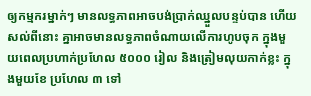ឲ្យកម្មករម្នាក់ៗ មានលទ្ធភាពអាចបង់ប្រាក់ឈ្នួលបន្ទប់បាន ហើយសល់ពីនោះ គ្នាអាចមានលទ្ធភាពចំណាយលើការហូបចុក ក្នុងមួយពេលប្រហាក់ប្រហែល ៥០០០ រៀល និងត្រៀមលុយកាក់ខ្លះ ក្នុងមួយខែ ប្រហែល ៣ ទៅ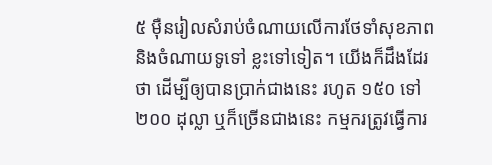៥ ម៉ឺនរៀលសំរាប់ចំណាយលើការថែទាំសុខភាព និងចំណាយទូទៅ ខ្លះទៅទៀត។ យើងក៏ដឹងដែរថា ដើម្បីឲ្យបានប្រាក់ជាងនេះ រហូត ១៥០ ទៅ ២០០ ដុល្លា ឬក៏ច្រើនជាងនេះ កម្មករត្រូវធ្វើការ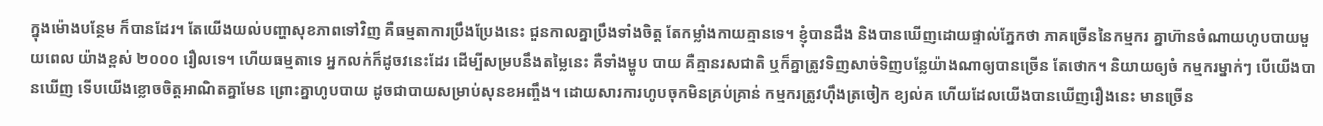ក្នុងម៉ោងបន្ថែម ក៏បានដែរ។ តែយើងយល់បញ្ហាសុខភាពទៅវិញ គឺធម្មតាការប្រឹងប្រែងនេះ ជួនកាលគ្នាប្រឹងទាំងចិត្ត តែកម្លាំងកាយគ្មានទេ។ ខ្ញុំបានដឹង និងបានឃើញដោយផ្ទាល់ភ្នែកថា ភាគច្រើននៃកម្មករ គ្នាហ៊ានចំណាយហូបបាយមួយពេល យ៉ាងខ្ពស់ ២០០០ រឿលទេ។ ហើយធម្មតាទេ អ្នកលក់ក៏ដូចវនេះដែរ ដើម្បីសម្របនឹងតម្លៃនេះ គឺទាំងម្ហូប បាយ គឺគ្មានរសជាតិ ឬក៏គ្នាត្រូវទិញសាច់ទិញបន្លែយ៉ាងណាឲ្យបានច្រើន តែថោក។ និយាយឲ្យចំ កម្មករម្នាក់ៗ បើយើងបានឃើញ ទើបយើងខ្លោចចិត្តអាណិតគ្នាមែន ព្រោះគ្នាហូបបាយ ដូចជាបាយសម្រាប់សុនខអញ្ចឹង។ ដោយសារការហូបចុកមិនគ្រប់គ្រាន់ កម្មករត្រូវហ៊ឹងត្រចៀក ខ្យល់គ ហើយដែលយើងបានឃើញរឿងនេះ មានច្រើន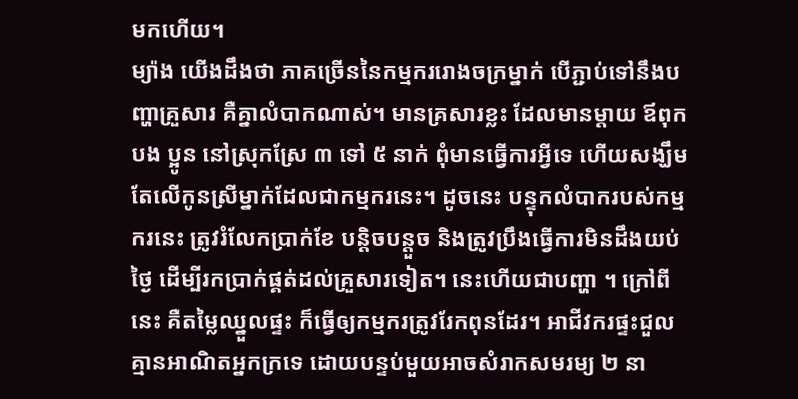មកហើយ។
ម្យ៉ាង យើងដឹងថា ភាគច្រើននៃកម្មកររោងចក្រម្នាក់ បើភ្ជាប់ទៅនឹងបញ្ហាគ្រួសារ គឺគ្នាលំបាកណាស់។ មានគ្រសារខ្លះ ដែលមានម្តាយ ឪពុក បង ប្អូន នៅស្រុកស្រែ ៣ ទៅ ៥ នាក់ ពុំមានធ្វើការអ្វីទេ ហើយសង្ឃឹមតែលើកូនស្រីម្នាក់ដែលជាកម្មករនេះ។ ដូចនេះ បន្ទុកលំបាករបស់កម្មករនេះ ត្រូវរំលែកប្រាក់ខែ បន្តិចបន្តួច និងត្រូវប្រឹងធ្វើការមិនដឹងយប់ថ្ងៃ ដើម្បីរកប្រាក់ផ្គត់ដល់គ្រួសារទៀត។ នេះហើយជាបញ្ហា ។ ក្រៅពីនេះ គឺតម្លៃឈ្នួលផ្ទះ ក៏ធ្វើឲ្យកម្មករត្រូវរែកពុនដែរ។ អាជីវករផ្ទះជួល គ្មានអាណិតអ្នកក្រទេ ដោយបន្ទប់មួយអាចសំរាកសមរម្យ ២ នា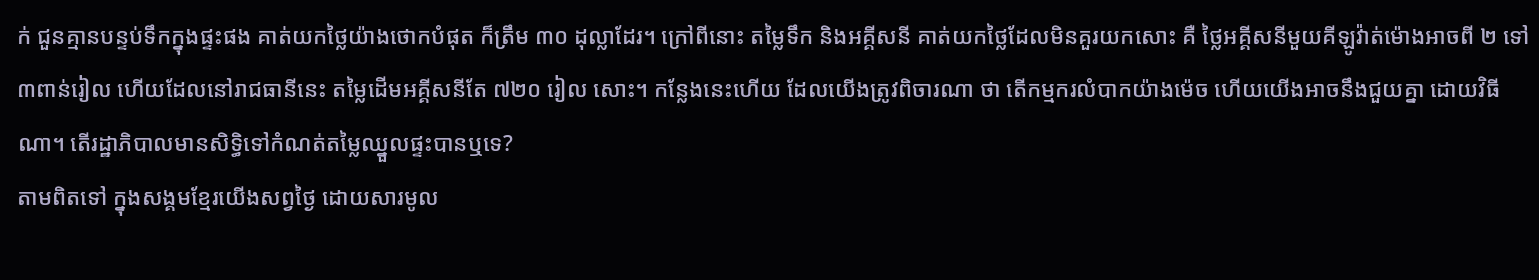ក់ ជួនគ្មានបន្ទប់ទឹកក្នុងផ្ទះផង គាត់យកថ្លៃយ៉ាងថោកបំផុត ក៏ត្រឹម ៣០ ដុល្លាដែរ។ ក្រៅពីនោះ តម្លៃទឹក និងអគ្គីសនី គាត់យកថ្លៃដែលមិនគួរយកសោះ គឺ ថ្លៃអគ្គីសនីមួយគីឡូវ៉ាត់ម៉ោងអាចពី ២ ទៅ ៣ពាន់រៀល ហើយដែលនៅរាជធានីនេះ តម្លៃដើមអគ្គីសនីតែ ៧២០ រៀល សោះ។ កន្លែងនេះហើយ ដែលយើងត្រូវពិចារណា ថា តើកម្មករលំបាកយ៉ាងម៉េច ហើយយើងអាចនឹងជួយគ្នា ដោយវិធីណា។ តើរដ្ឋាភិបាលមានសិទ្ធិទៅកំណត់តម្លៃឈ្នួលផ្ទះបានឬទេ?
តាមពិតទៅ ក្នុងសង្គមខ្មែរយើងសព្វថ្ងៃ ដោយសារមូល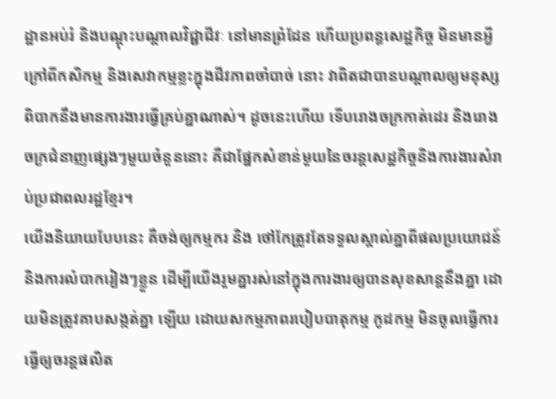ដ្ឋានអប់រំ និងបណ្តុះបណ្តាលវិជ្ជាជីវៈ នៅមានព្រំដែន ហើយប្រពន្ធសេដ្ឋកិច្ច មិនមានអ្វីក្រៅពីកសិកម្ម និងសេវាកម្មខ្លះក្នុងជីវភាពចាំបាច់ នោះ វាពិតជាបានបណ្តាលឲ្យមនុស្សពិបាកនឹងមានការងារធ្វើគ្រប់គ្នាណាស់។ ដូចនេះហើយ ទើបរោងចក្រកាត់ដេរ និងរោងចក្រជំនាញផ្សេងៗមួយចំនួននោះ គឺជាផ្នែកសំខាន់មួយនៃចរន្តសេដ្ឋកិច្ចនិងការងារសំរាប់ប្រជាពលរដ្ឋខ្មែរ។
យើងនិយាយបែបនេះ គឺចង់ឲ្យកម្មករ និង ថៅកែត្រូវតែទទួលស្គាល់គ្នាពីផលប្រយោជន៍ និងការលំបាករៀងៗខ្លួន ដើម្បីយើងរួមគ្នារស់នៅក្នុងការងារឲ្យបានសុខសាន្តនឹងគ្នា ដោយមិនត្រូវគាបសង្កត់គ្នា ឡើយ ដោយសកម្មភាពរបៀបបាតុកម្ម កូដកម្ម មិនចូលធ្វើការ ធ្វើឲ្យចរន្តផលិត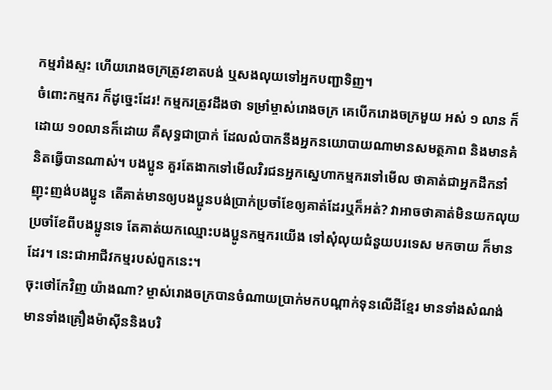កម្មរាំងស្ទះ ហើយរោងចក្រត្រូវខាតបង់ ឬសងលុយទៅអ្នកបញ្ជាទិញ។
ចំពោះកម្មករ ក៏ដូច្នេះដែរ! កម្មករត្រូវដឹងថា ទម្រាំម្ចាស់រោងចក្រ គេបើករោងចក្រមួយ អស់ ១ លាន ក៏ដោយ ១០លានក៏ដោយ គឺសុទ្ធជាប្រាក់ ដែលលំបាកនឹងអ្នកនយោបាយណាមានសមត្ថភាព និងមានគំនិតធ្វើបានណាស់។ បងប្អូន គួរតែងាកទៅមើលវិរជនអ្នកស្នេហាកម្មករទៅមើល ថាគាត់ជាអ្នកដឹកនាំ ញុះញង់បងប្អូន តើគាត់មានឲ្យបងប្អូនបង់ប្រាក់ប្រចាំខែឲ្យគាត់ដែរឬក៏អត់? វាអាចថាគាត់មិនយកលុយប្រចាំខែពីបងប្អូនទេ តែគាត់យកឈ្មោះបងប្អូនកម្មករយើង ទៅសុំលុយជំនួយបរទេស មកចាយ ក៏មានដែរ។ នេះជាអាជីវកម្មរបស់ពួកនេះ។
ចុះថៅកែវិញ យ៉ាងណា? ម្ចាស់រោងចក្របានចំណាយប្រាក់មកបណ្តាក់ទុនលើដីខ្មែរ មានទាំងសំណង់ មានទាំងគ្រឿងម៉ាស៊ីននិងបរិ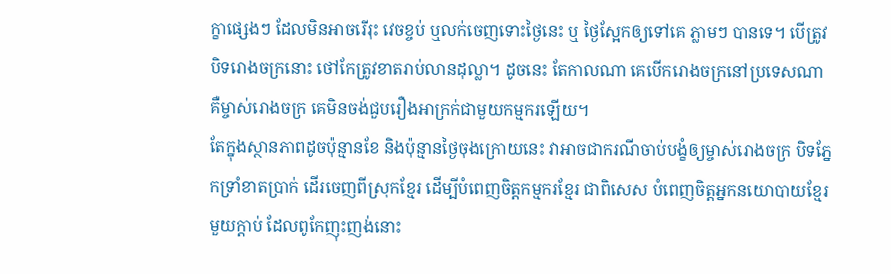ក្ខាផ្សេងៗ ដែលមិនអាចរើរុះ វេចខ្ចប់ ឬលក់ចេញទោះថ្ងៃនេះ ឬ ថ្ងៃស្អែកឲ្យទៅគេ ភ្លាមៗ បានទេ។ បើត្រូវបិទរោងចក្រនោះ ថៅកែត្រូវខាតរាប់លានដុល្លា។ ដូចនេះ តែកាលណា គេបើករោងចក្រនៅប្រទេសណា គឺម្ចាស់រោងចក្រ គេមិនចង់ជួបរឿងអាក្រក់ជាមួយកម្មករឡើយ។
តែក្នុងស្ថានភាពដូចប៉ុន្មានខែ និងប៉ុន្មានថ្ងៃចុងក្រោយនេះ វាអាចជាករណីចាប់បង្ខំឲ្យម្ចាស់រោងចក្រ បិទភ្នែកទ្រាំខាតប្រាក់ ដើរចេញពីស្រុកខ្មែរ ដើម្បីបំពេញចិត្តកម្មករខ្មែរ ជាពិសេស បំពេញចិត្តអ្នកនយោបាយខ្មែរមួយក្តាប់ ដែលពូកែញុះញង់នោះ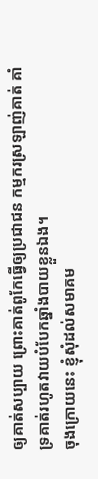ឲ្យគាត់សប្បាយ ព្រោះគាត់ពូកែធ្វើឲ្យប្រជាជន កម្មករស្រឡាញ់គាត់ គាំទ្រគាត់រហូតវាយបំបែកឆ្នាំងបាយខ្លួនឯង។
ចុងក្រោយនេះ ខ្ញុំសុំដល់សមាគម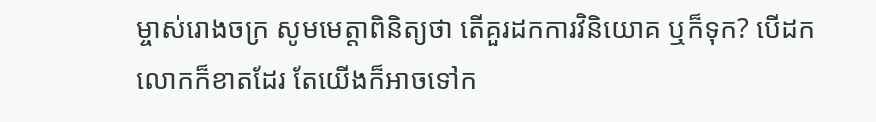ម្ចាស់រោងចក្រ សូមមេត្តាពិនិត្យថា តើគួរដកការវិនិយោគ ឬក៏ទុក? បើដក លោកក៏ខាតដែរ តែយើងក៏អាចទៅក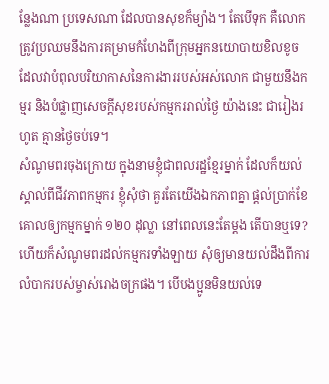ន្លែងណា ប្រទេសណា ដែលបានសុខក៏ម្យ៉ាង។ តែបើទុក គឺលោកត្រូវប្រឈមនឹងការគម្រាមកំហែងពីក្រុមអ្នកនយោបាយខិលខូច ដែលវាបំពុលបរិយាកាសនៃការងាររបស់អស់លោក ជាមួយនឹងកម្មរ និងបំផ្លាញសេចក្តីសុខរបស់កម្មកររាល់ថ្ងៃ យ៉ាងនេះ ជារៀងរហូត គ្មានថ្ងៃចប់ទេ។
សំណូមពរចុងក្រោយ ក្នុងនាមខ្ញុំជាពលរដ្ឋខ្មែរម្នាក់ ដែលក៏យល់ស្គាល់ពីជីវភាពកម្មករ ខ្ញុំសុំថា គួរតែយើងឯកភាពគ្នា ផ្តល់ប្រាក់ខែគោលឲ្យកម្មកម្នាក់ ១២០ ដុល្លា នៅពេលនេះតែម្តង តើបានឬទេ? ហើយក៏សំណូមពរដល់កម្មករទាំងឡាយ សុំឲ្យមានយល់ដឹងពីការលំបាករបស់ម្ចាស់រោងចក្រផង។ បើបងប្អូនមិនយល់ទេ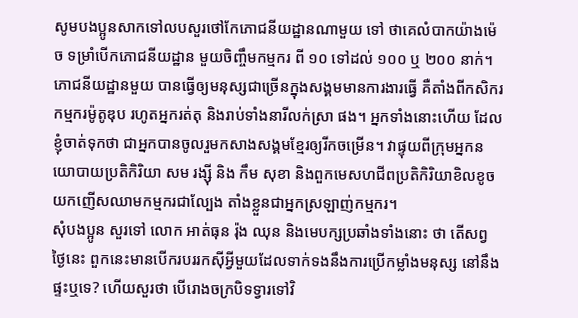សូមបងប្អូនសាកទៅលបសួរថៅកែភោជនីយដ្ឋានណាមួយ ទៅ ថាគេលំបាកយ៉ាងម៉េច ទម្រាំបើកភោជនីយដ្ឋាន មួយចិញ្ចឹមកម្មករ ពី ១០ ទៅដល់ ១០០ ឬ ២០០ នាក់។ ភោជនីយដ្ឋានមួយ បានធ្វើឲ្យមនុស្សជាច្រើនក្នុងសង្គមមានការងារធ្វើ គឺតាំងពីកសិករ កម្មករម៉ូតូឌុប រហូតអ្នករត់តុ និងរាប់ទាំងនារីលក់ស្រា ផង។ អ្នកទាំងនោះហើយ ដែលខ្ញុំចាត់ទុកថា ជាអ្នកបានចូលរួមកសាងសង្គមខ្មែរឲ្យរីកចម្រើន។ វាផ្ទុយពីក្រុមអ្នកនយោបាយប្រតិកិរិយា សម រង្ស៊ី និង កឹម សុខា និងពួកមេសហជីពប្រតិកិរិយាខិលខូច យកញើសឈាមកម្មករជាល្បែង តាំងខ្លួនជាអ្នកស្រឡាញ់កម្មករ។
សុំបងប្អូន សួរទៅ លោក អាត់ធុន រ៉ុង ឈុន និងមេបក្សប្រឆាំងទាំងនោះ ថា តើសព្វថ្ងៃនេះ ពួកនេះមានបើករបររកស៊ីអ្វីមួយដែលទាក់ទងនឹងការប្រើកម្លាំងមនុស្ស នៅនឹងផ្ទះឬទេ? ហើយសួរថា បើរោងចក្របិទទ្វារទៅវិ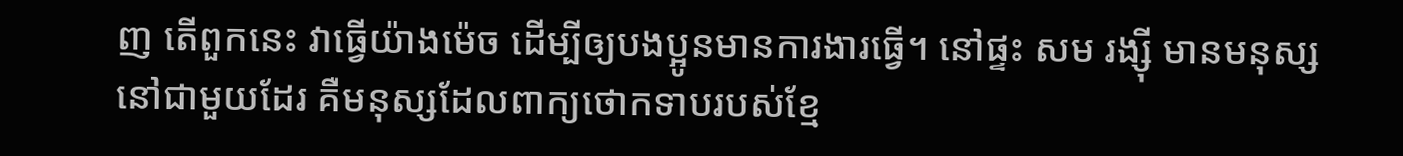ញ តើពួកនេះ វាធ្វើយ៉ាងម៉េច ដើម្បីឲ្យបងប្អូនមានការងារធ្វើ។ នៅផ្ទះ សម រង្ស៊ី មានមនុស្សនៅជាមួយដែរ គឺមនុស្សដែលពាក្យថោកទាបរបស់ខ្មែ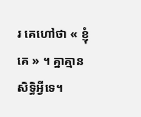រ គេហៅថា « ខ្ញុំគេ » ។ គ្នាគ្មានសិទ្ធិអ្វីទេ។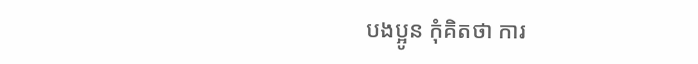បងប្អូន កុំគិតថា ការ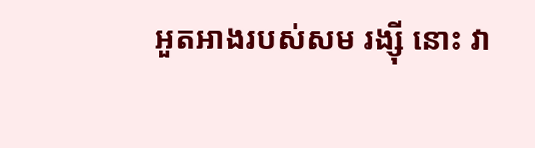អួតអាងរបស់សម រង្ស៊ី នោះ វា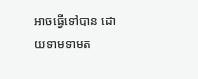អាចធ្វើទៅបាន ដោយទាមទាមត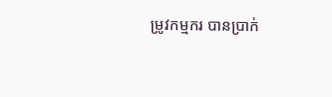ម្រូវកម្មករ បានប្រាក់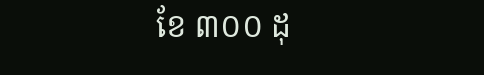ខែ ៣០០ ដុ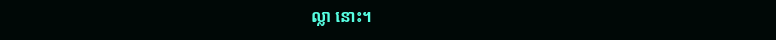ល្លា នោះ។